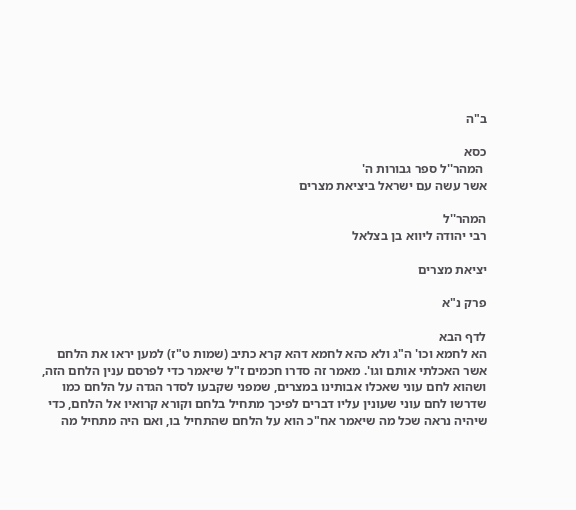ב"ה

כסא
 המהר''ל ספר גבורות ה'
אשר עשה עם ישראל ביציאת מצרים

המהר''ל
רבי יהודה ליווא בן בצלאל

יציאת מצרים

פרק נ"א

לדף הבא
הא לחמא וכו' ה"ג ולא כהא לחמא דהא קרא כתיב (שמות ט"ז) למען יראו את הלחם אשר האכלתי אותם וגו'. מאמר זה סדרו חכמים ז"ל שיאמר כדי לפרסם ענין הלחם הזה, ושהוא לחם עוני שאכלו אבותינו במצרים, שמפני שקבעו לסדר הגדה על הלחם כמו שדרשו לחם עוני שעונין עליו דברים לפיכך מתחיל בלחם וקורא קרואיו אל הלחם, כדי שיהיה נראה שכל מה שיאמר אח"כ הוא על הלחם שהתחיל בו, ואם היה מתחיל מה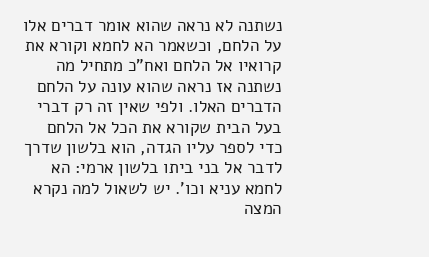נשתנה לא נראה שהוא אומר דברים אלו על הלחם, וכשאמר הא לחמא וקורא את קרואיו אל הלחם ואח"כ מתחיל מה נשתנה אז נראה שהוא עונה על הלחם הדברים האלו. ולפי שאין זה רק דברי בעל הבית שקורא את הכל אל הלחם כדי לספר עליו הגדה, הוא בלשון שדרך לדבר אל בני ביתו בלשון ארמי: הא לחמא עניא וכו'. יש לשאול למה נקרא המצה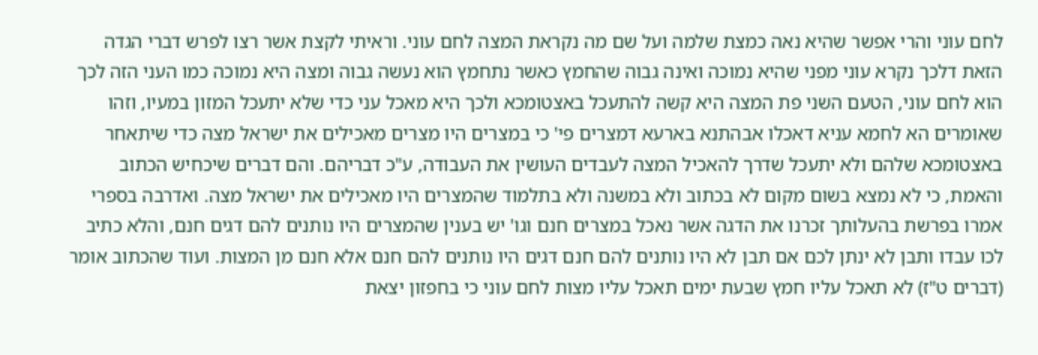לחם עוני והרי אפשר שהיא נאה כמצת שלמה ועל שם מה נקראת המצה לחם עוני. וראיתי לקצת אשר רצו לפרש דברי הגדה הזאת דלכך נקרא עוני מפני שהיא נמוכה ואינה גבוה שהחמץ כאשר נתחמץ הוא נעשה גבוה ומצה היא נמוכה כמו העני הזה לכך הוא לחם עוני, הטעם השני פת המצה היא קשה להתעכל באצטומכא ולכך היא מאכל עני כדי שלא יתעכל המזון במעיו, וזהו שאומרים הא לחמא עניא דאכלו אבהתנא בארעא דמצרים פי' כי במצרים היו מצרים מאכילים את ישראל מצה כדי שיתאחר באצטומכא שלהם ולא יתעכל שדרך להאכיל המצה לעבדים העושין את העבודה, ע"כ דבריהם. והם דברים שיכחיש הכתוב והאמת, כי לא נמצא בשום מקום לא בכתוב ולא במשנה ולא בתלמוד שהמצרים היו מאכילים את ישראל מצה. ואדרבה בספרי אמרו בפרשת בהעלותך זכרנו את הדגה אשר נאכל במצרים חנם וגו' יש בענין שהמצרים היו נותנים להם דגים חנם, והלא כתיב לכו עבדו ותבן לא ינתן לכם אם תבן לא היו נותנים להם חנם דגים היו נותנים להם חנם אלא חנם מן המצות. ועוד שהכתוב אומר (דברים ט"ז) לא תאכל עליו חמץ שבעת ימים תאכל עליו מצות לחם עוני כי בחפזון יצאת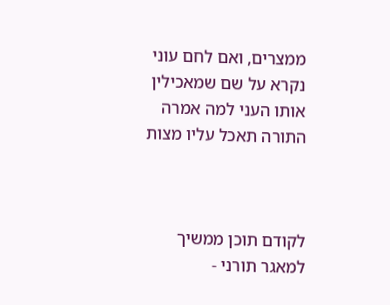ממצרים, ואם לחם עוני נקרא על שם שמאכילין אותו העני למה אמרה התורה תאכל עליו מצות



לקודם תוכן ממשיך
למאגר תורני -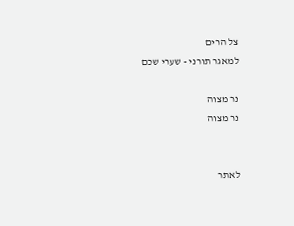צל הרים
למאגר תורני - שערי שכם

נר מצוה
נר מצוה


לאתר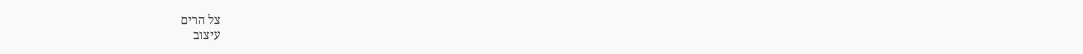צל הרים
עיצוב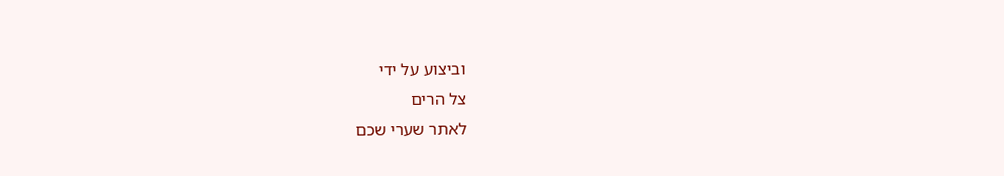וביצוע על ידי
צל הרים
לאתר שערי שכם